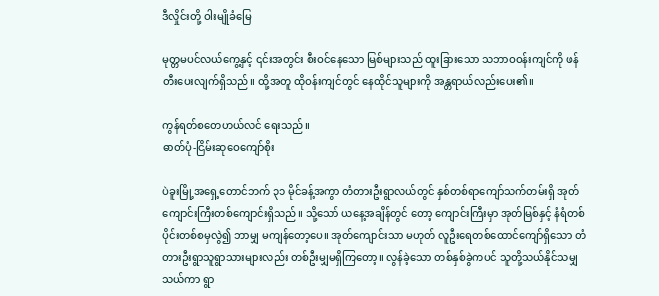ဒီလှိုင်းတို့ ဝါးမျိုခံမြေ

မုတ္တမပင်လယ်ကွေ့နှင့် ၎င်းအတွင်း စီးဝင်နေသော မြစ်များသည် ထူးခြားသော သဘာဝဝန်းကျင်ကို ဖန်တီးပေးလျက်ရှိသည်။ ထို့အတူ ထိုဝန်းကျင်တွင် နေထိုင်သူများကို အန္တရာယ်လည်းပေး၏။

ကွန်ရတ်စတေဟယ်လင် ရေးသည်။
ဓာတ်ပုံ-ငြိမ်းဆုဝေကျော်စိုး

ပဲခူးမြို့အရှေ့တောင်ဘက် ၃၁ မိုင်ခန့်အကွာ တံတားဦးရွာလယ်တွင် နှစ်တစ်ရာကျော်သက်တမ်းရှိ အုတ်ကျောင်းကြီးတစ်ကျောင်းရှိသည်။ သို့သော် ယနေ့အချိန်တွင် တော့ ကျောင်းကြီးမှာ အုတ်မြစ်နှင့် နံရံတစ်ပိုင်းတစ်စမှလွဲ၍ ဘာမျှ မကျန်တော့ပေ။ အုတ်ကျောင်းသာ မဟုတ် လူဦးရေတစ်ထောင်ကျော်ရှိသော တံတားဦးရွာသူရွာသားများလည်း တစ်ဦးမျှမရှိကြတော့။ လွန်ခဲ့သော တစ်နှစ်ခွဲကပင် သူတို့သယ်နိုင်သမျှသယ်ကာ ရွာ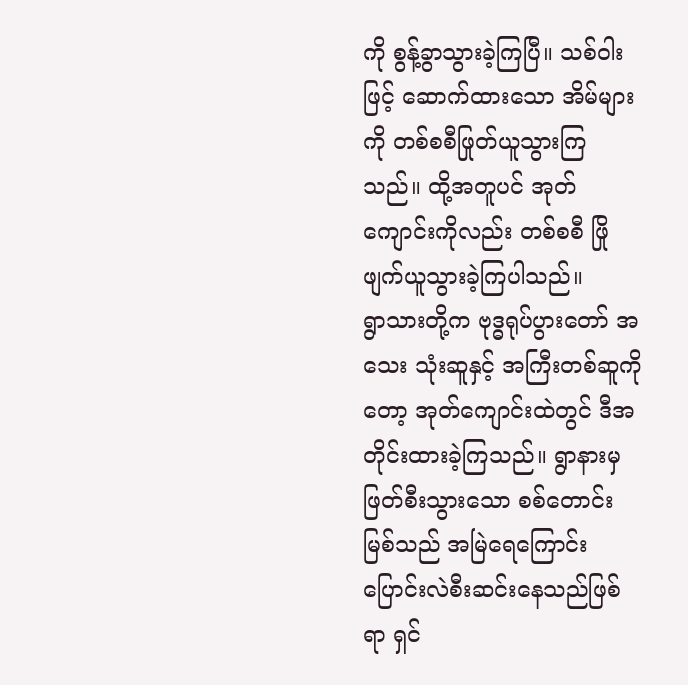ကို စွန့်ခွာသွားခဲ့ကြပြီ။ သစ်ဝါးဖြင့် ဆောက်ထားသော အိမ်များကို တစ်စစီဖြုတ်ယူသွားကြသည်။ ထို့အတူပင် အုတ်ကျောင်းကိုလည်း တစ်စစီ ဖြိုဖျက်ယူသွားခဲ့ကြပါသည်။
ရွာသားတို့က ဗုဒ္ဓရုပ်ပွားတော် အသေး သုံးဆူနှင့် အကြီးတစ်ဆူကိုတော့ အုတ်ကျောင်းထဲတွင် ဒီအတိုင်းထားခဲ့ကြသည်။ ရွာနားမှ ဖြတ်စီးသွားသော စစ်တောင်းမြစ်သည် အမြဲရေကြောင်း ပြောင်းလဲစီးဆင်းနေသည်ဖြစ်ရာ ရှင်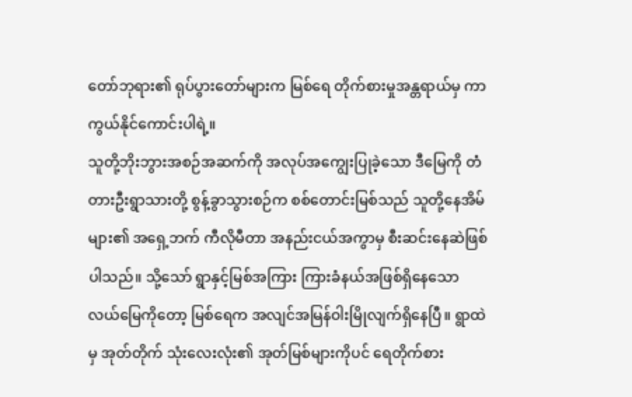တော်ဘုရား၏ ရုပ်ပွားတော်များက မြစ်ရေ တိုက်စားမှုအန္တရာယ်မှ ကာကွယ်နိုင်ကောင်းပါရဲ့။
သူတို့ဘိုးဘွားအစဉ်အဆက်ကို အလုပ်အကျွေးပြုခဲ့သော ဒီမြေကို တံတားဦးရွာသားတို့ စွန့်ခွာသွားစဉ်က စစ်တောင်းမြစ်သည် သူတို့နေအိမ်များ၏ အရှေ့ဘက် ကီလိုမီတာ အနည်းငယ်အကွာမှ စီးဆင်းနေဆဲဖြစ်ပါသည်။ သို့သော် ရွာနှင့်မြစ်အကြား ကြားခံနယ်အဖြစ်ရှိနေသော လယ်မြေကိုတော့ မြစ်ရေက အလျင်အမြန်ဝါးမြိုလျက်ရှိနေပြီ။ ရွာထဲမှ အုတ်တိုက် သုံးလေးလုံး၏ အုတ်မြစ်များကိုပင် ရေတိုက်စား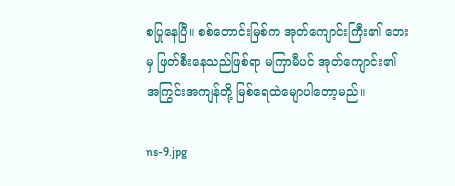စပြုနေပြီ။ စစ်တောင်းမြစ်က အုတ်ကျောင်းကြီး၏ ဘေးမှ ဖြတ်စီးနေသည်ဖြစ်ရာ မကြာမီပင် အုတ်ကျောင်း၏ အကြွင်းအကျန်တို့ မြစ်ရေထဲမျောပါတော့မည်။

ns-9.jpg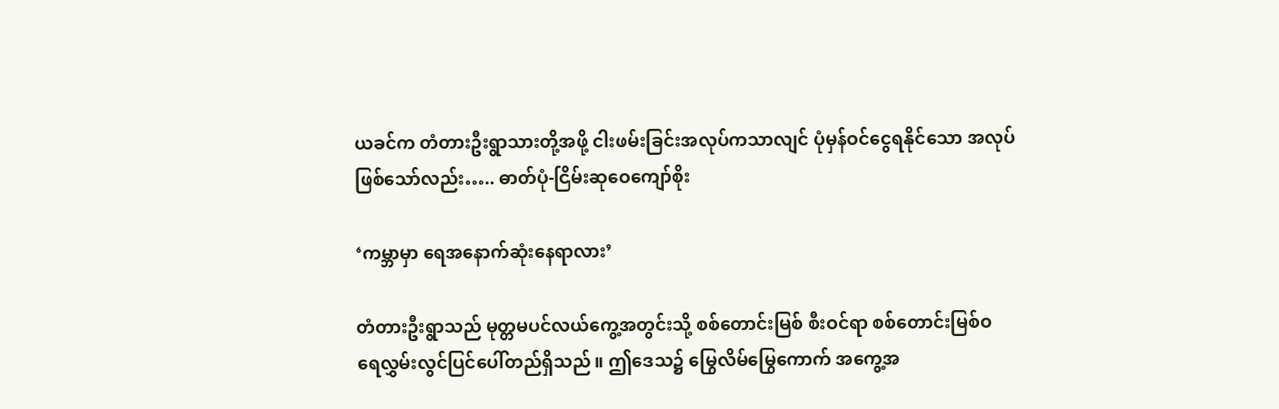ယခင်က တံတားဦးရွာသားတို့အဖို့ ငါးဖမ်းခြင်းအလုပ်ကသာလျင် ပုံမှန်ဝင်ငွေရနိုင်သော အလုပ်ဖြစ်သော်လည်း….. ဓာတ်ပုံ-ငြိမ်းဆုဝေကျော်စိုး

‘ကမ္ဘာမှာ ရေအနောက်ဆုံးနေရာလား’

တံတားဦးရွာသည် မုတ္တမပင်လယ်ကွေ့အတွင်းသို့ စစ်တောင်းမြစ် စီးဝင်ရာ စစ်တောင်းမြစ်ဝ ရေလွှမ်းလွင်ပြင်ပေါ်တည်ရှိသည်။ ဤဒေသ၌ မြွေလိမ်မြွေကောက် အကွေ့အ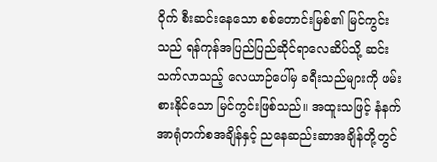ဝိုက် စီးဆင်းနေသော စစ်တောင်းမြစ်၏ မြင်ကွင်းသည် ရန်ကုန်အပြည်ပြည်ဆိုင်ရာလေဆိပ်သို့ ဆင်းသက်လာသည့် လေယာဉ်ပေါ်မှ ခရီးသည်များကို ဖမ်းစားနိုင်သော မြင်ကွင်းဖြစ်သည်။ အထူးသဖြင့် နံနက်အာရုံတက်စအချိန်နှင့် ညနေဆည်းဆာအချိန်တို့တွင်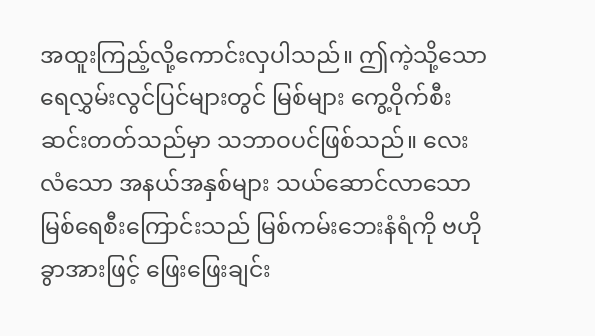အထူးကြည့်လို့ကောင်းလှပါသည်။ ဤကဲ့သို့သော ရေလွှမ်းလွင်ပြင်များတွင် မြစ်များ ကွေ့ဝိုက်စီးဆင်းတတ်သည်မှာ သဘာဝပင်ဖြစ်သည်။ လေးလံသော အနယ်အနှစ်များ သယ်ဆောင်လာသော မြစ်ရေစီးကြောင်းသည် မြစ်ကမ်းဘေးနံရံကို ဗဟိုခွာအားဖြင့် ဖြေးဖြေးချင်း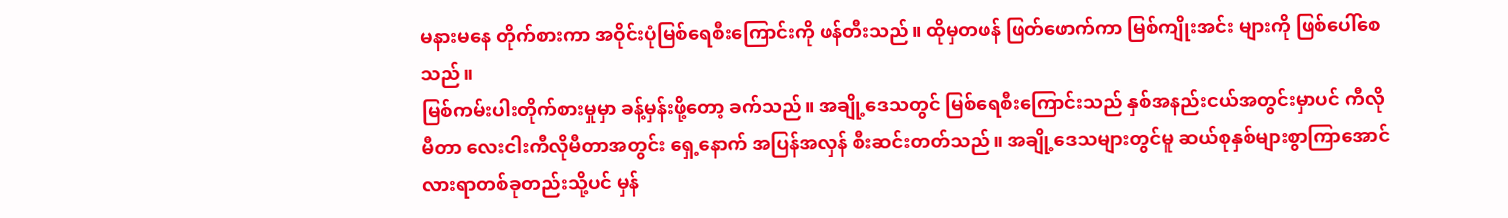မနားမနေ တိုက်စားကာ အဝိုင်းပုံမြစ်ရေစီးကြောင်းကို ဖန်တီးသည်။ ထိုမှတဖန် ဖြတ်ဖောက်ကာ မြစ်ကျိုးအင်း များကို ဖြစ်ပေါ်စေသည်။
မြစ်ကမ်းပါးတိုက်စားမှုမှာ ခန့်မှန်းဖို့တော့ ခက်သည်။ အချို့ဒေသတွင် မြစ်ရေစီးကြောင်းသည် နှစ်အနည်းငယ်အတွင်းမှာပင် ကီလိုမီတာ လေးငါးကီလိုမီတာအတွင်း ရှေ့နောက် အပြန်အလှန် စီးဆင်းတတ်သည်။ အချို့ဒေသများတွင်မူ ဆယ်စုနှစ်များစွာကြာအောင် လားရာတစ်ခုတည်းသို့ပင် မှန်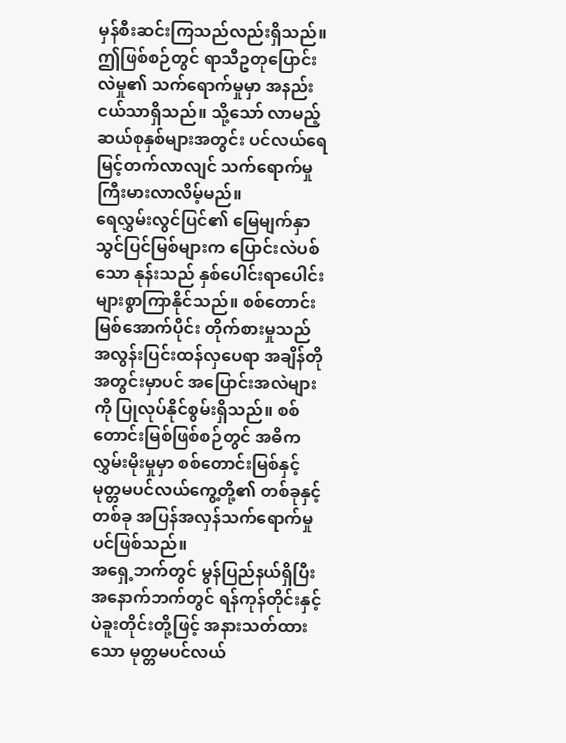မှန်စီးဆင်းကြသည်လည်းရှိသည်။ ဤဖြစ်စဉ်တွင် ရာသီဥတုပြောင်းလဲမှု၏ သက်ရောက်မှုမှာ အနည်းငယ်သာရှိသည်။ သို့သော် လာမည့်ဆယ်စုနှစ်များအတွင်း ပင်လယ်ရေမြင့်တက်လာလျင် သက်ရောက်မှုကြီးမားလာလိမ့်မည်။
ရေလွှမ်းလွင်ပြင်၏ မြေမျက်နှာသွင်ပြင်မြစ်များက ပြောင်းလဲပစ်သော နုန်းသည် နှစ်ပေါင်းရာပေါင်းများစွာကြာနိုင်သည်။ စစ်တောင်းမြစ်အောက်ပိုင်း တိုက်စားမှုသည် အလွန်းပြင်းထန်လှပေရာ အချိန်တိုအတွင်းမှာပင် အပြောင်းအလဲများကို ပြုလုပ်နိုင်စွမ်းရှိသည်။ စစ်တောင်းမြစ်ဖြစ်စဉ်တွင် အဓိကလွှမ်းမိုးမှုမှာ စစ်တောင်းမြစ်နှင့် မုတ္တမပင်လယ်ကွေ့တို့၏ တစ်ခုနှင့် တစ်ခု အပြန်အလှန်သက်ရောက်မှုပင်ဖြစ်သည်။
အရှေ့ဘက်တွင် မွန်ပြည်နယ်ရှိပြီး အနောက်ဘက်တွင် ရန်ကုန်တိုင်းနှင့် ပဲခူးတိုင်းတို့ဖြင့် အနားသတ်ထားသော မုတ္တမပင်လယ်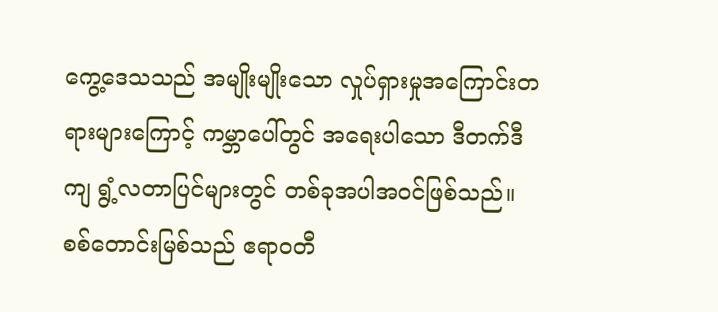ကွေ့ဒေသသည် အမျိုးမျိုးသော လှုပ်ရှားမှုအကြောင်းတရားများကြောင့် ကမ္ဘာပေါ်တွင် အရေးပါသော ဒီတက်ဒီကျ ရွံ့လတာပြင်များတွင် တစ်ခုအပါအဝင်ဖြစ်သည်။ စစ်တောင်းမြစ်သည် ဧရာဝတီ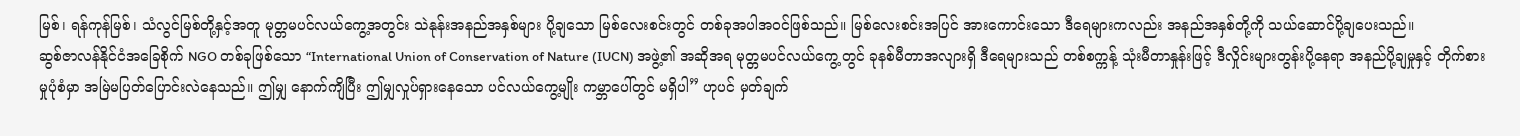မြစ်၊ ရန်ကုန်မြစ်၊ သံလွင်မြစ်တို့နှင့်အတူ မုတ္တမပင်လယ်ကွေ့အတွင်း သဲနုန်းအနည်အနှစ်များ ပို့ချသော မြစ်လေးစင်းတွင် တစ်ခုအပါအဝင်ဖြစ်သည်။ မြစ်လေးစင်းအပြင် အားကောင်းသော ဒီရေများကလည်း အနည်အနှစ်တို့ကို သယ်ဆောင်ပို့ချပေးသည်။
ဆွစ်ဇာလန်နိုင်ငံအခြေစိုက် NGO တစ်ခုဖြစ်သော “International Union of Conservation of Nature (IUCN) အဖွဲ့၏ အဆိုအရ မုတ္တမပင်လယ်ကွေ့တွင် ခုနစ်မီတာအလျားရှိ ဒီရေများသည် တစ်စက္ကန့် သုံးမီတာနှုန်းဖြင့် ဒီလှိုင်းများတွန်းပို့နေရာ အနည်ပို့ချမှုနှင့် တိုက်စားမှုပုံစံမှာ အမြဲမပြတ်ပြောင်းလဲနေသည်။ ဤမျှ နောက်ကျိပြီး ဤမျှလှုပ်ရှားနေသော ပင်လယ်ကွေ့မျိုး ကမ္ဘာပေါ်တွင် မရှိပါ” ဟုပင် မှတ်ချက်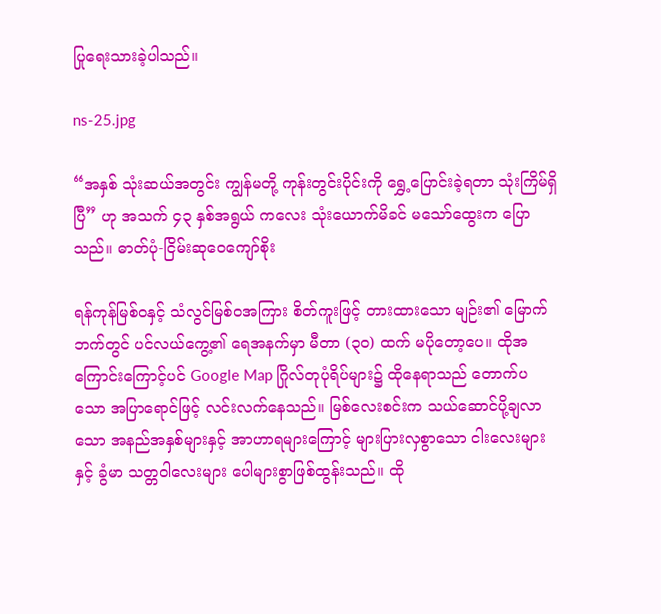ပြုရေးသားခဲ့ပါသည်။

ns-25.jpg

“အနှစ် သုံးဆယ်အတွင်း ကျွန်မတို့ ကုန်းတွင်းပိုင်းကို ရွှေ့ပြောင်းခဲ့ရတာ သုံးကြိမ်ရှိပြီ” ဟု အသက် ၄၃ နှစ်အရွယ် ကလေး သုံးယောက်မိခင် မသော်ထွေးက ပြောသည်။ ဓာတ်ပုံ-ငြိမ်းဆုဝေကျော်စိုး

ရန်ကုန်မြစ်ဝနှင့် သံလွင်မြစ်ဝအကြား စိတ်ကူးဖြင့် တားထားသော မျဉ်း၏ မြောက်ဘက်တွင် ပင်လယ်ကွေ့၏ ရေအနက်မှာ မီတာ (၃၀) ထက် မပိုတော့ပေ။ ထိုအကြောင်းကြောင့်ပင် Google Map ဂြိုလ်တုပုံရိပ်များ၌ ထိုနေရာသည် တောက်ပသော အပြာရောင်ဖြင့် လင်းလက်နေသည်။ မြစ်လေးစင်းက သယ်ဆောင်ပို့ချလာသော အနည်အနှစ်များနှင့် အာဟာရများကြောင့် များပြားလှစွာသော ငါးလေးများနှင့် ခွံမာ သတ္တဝါလေးများ ပေါများစွာဖြစ်ထွန်းသည်။ ထို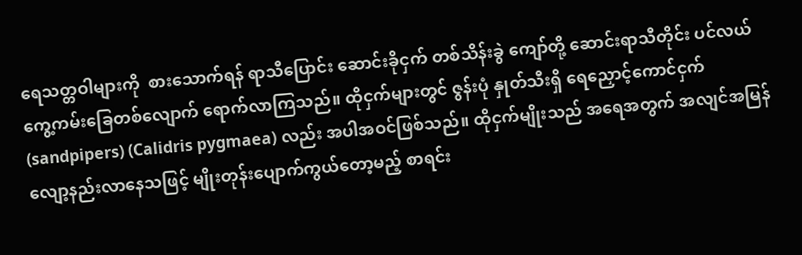ရေသတ္တဝါများကို  စားသောက်ရန် ရာသီပြောင်း ဆောင်းခိုငှက် တစ်သိန်းခွဲ ကျော်တို့ ဆောင်းရာသီတိုင်း ပင်လယ်ကွေ့ကမ်းခြေတစ်လျောက် ရောက်လာကြသည်။ ထိုငှက်များတွင် ဇွန်းပုံ နှုတ်သီးရှိ ရေညှောင့်ကောင်ငှက် (sandpipers) (Calidris pygmaea) လည်း အပါအဝင်ဖြစ်သည်။ ထိုငှက်မျိုးသည် အရေအတွက် အလျင်အမြန်လျော့နည်းလာနေသဖြင့် မျိုးတုန်းပျောက်ကွယ်တော့မည့် စာရင်း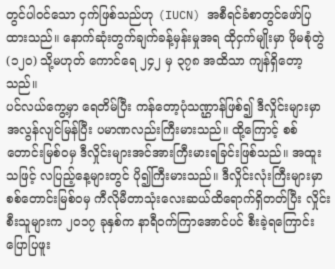တွင်ပါဝင်သော ငှက်ဖြစ်သည်ဟု (IUCN) အစီရင်ခံစာတွင်ဖော်ပြထားသည်။ နောက်ဆုံးတွက်ချက်ခန့်မှန်းမှုအရ ထိုငှက်မျိုးမှာ ဖိုမစုံတွဲ (၁၂၀) သို့မဟုတ် ကောင်ရေ ၂၄၂ မှ ၃၇၈ အထိသာ ကျန်ရှိတော့သည်။
ပင်လယ်ကွေ့မှာ ရေတိမ်ပြီး ကန်တော့ပုံသဏ္ဌာန်ဖြစ်၍ ဒီလှိုင်းများမှာ အလွန်လျင်မြန်ပြီး ပမာဏလည်းကြီးမားသည်။ ထို့ကြောင့် စစ်တောင်းမြစ်ဝမှ ဒီလှိုင်းများအင်အားကြီးမားရခြင်းဖြစ်သည်။ အထူးသဖြင့် လပြည့်နေ့များတွင် ပို၍ကြီးမားသည်။ ဒီလှိုင်းလုံးကြီးများမှာ စစ်တောင်းမြစ်ဝမှ ကီလိုမီတာသုံးလေးဆယ်ထိရောက်ရှိတတ်ပြီး လှိုင်းစီးသူများက ၂၀၁၇ ခုနှစ်က နာရီဝက်ကြာအောင်ပင် စီးခဲ့ရကြောင်း ပြောပြဖူး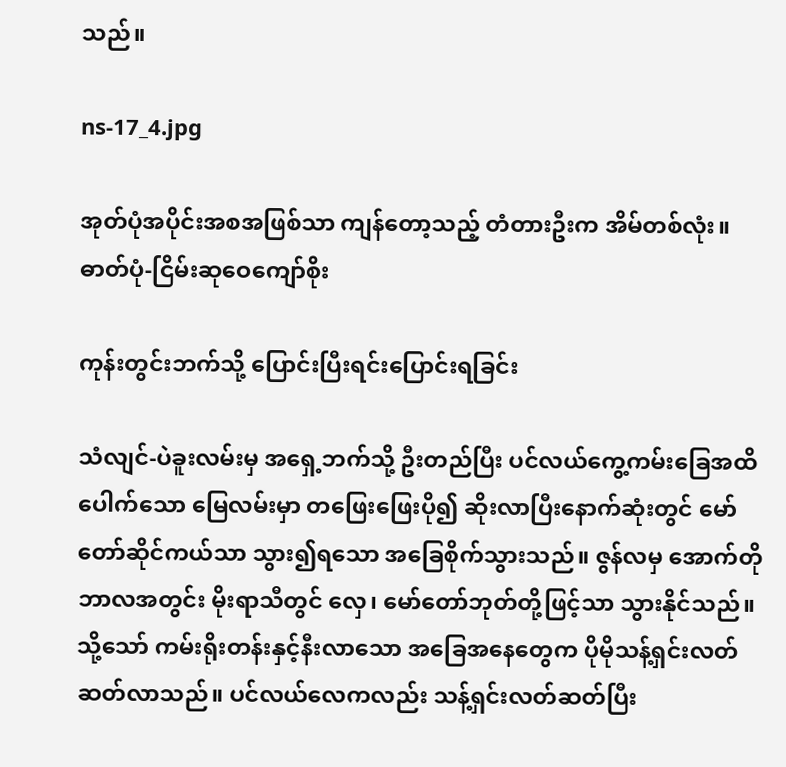သည်။

ns-17_4.jpg

အုတ်ပုံအပိုင်းအစအဖြစ်သာ ကျန်တော့သည့် တံတားဦးက အိမ်တစ်လုံး။ ဓာတ်ပုံ-ငြိမ်းဆုဝေကျော်စိုး

ကုန်းတွင်းဘက်သို့ ပြောင်းပြီးရင်းပြောင်းရခြင်း

သံလျင်-ပဲခူးလမ်းမှ အရှေ့ဘက်သို့ ဦးတည်ပြီး ပင်လယ်ကွေ့ကမ်းခြေအထိ ပေါက်သော မြေလမ်းမှာ တဖြေးဖြေးပို၍ ဆိုးလာပြီးနောက်ဆုံးတွင် မော်တော်ဆိုင်ကယ်သာ သွား၍ရသော အခြေစိုက်သွားသည်။ ဇွန်လမှ အောက်တိုဘာလအတွင်း မိုးရာသီတွင် လှေ၊ မော်တော်ဘုတ်တို့ဖြင့်သာ သွားနိုင်သည်။ သို့သော် ကမ်းရိုးတန်းနှင့်နီးလာသော အခြေအနေတွေက ပိုမိုသန့်ရှင်းလတ်ဆတ်လာသည်။ ပင်လယ်လေကလည်း သန့်ရှင်းလတ်ဆတ်ပြီး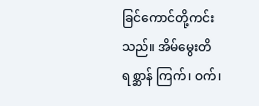ခြင်ကောင်တို့ကင်းသည်။ အိမ်မွေးတိရစ္ဆာန် ကြက်၊ ဝက်၊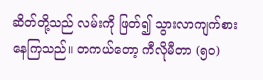ဆိတ်တို့သည် လမ်းကို ဖြတ်၍ သွားလာကျက်စားနေကြသည်။ တကယ်တော့ ကီလိုမီတာ (၅၀)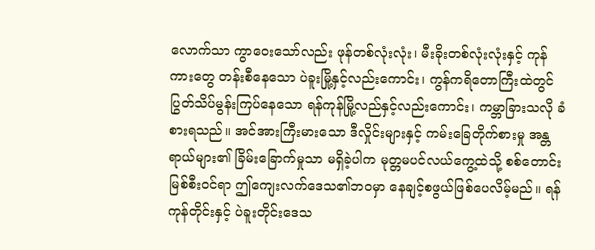လောက်သာ ကွာဝေးသော်လည်း ဖုန်တစ်လုံးလုံး၊ မီးခိုးတစ်လုံးလုံးနှင့် ကုန်ကားတွေ တန်းစီနေသော ပဲခူးမြို့နှင့်လည်းကောင်း၊ ကွန်ကရိတောကြီးထဲတွင် ပြွတ်သိပ်မွန်းကြပ်နေသော ရန်ကုန်မြို့လည်နှင့်လည်းကောင်း၊ ကမ္ဘာခြားသလို ခံစားရသည်။ အင်အားကြီးမားသော ဒီလှိုင်းများနှင့် ကမ်းခြေတိုက်စားမှု အန္တရာယ်များ၏ ခြိမ်းခြောက်မှုသာ မရှိခဲ့ပါက မုတ္တမပင်လယ်ကွေ့ထဲသို့ စစ်တောင်းမြစ်စီးဝင်ရာ ဤကျေးလက်ဒေသ၏ဘဝမှာ နေချင့်စဖွယ်ဖြစ်ပေလိမ့်မည်။ ရန်ကုန်တိုင်းနှင့် ပဲခူးတိုင်းဒေသ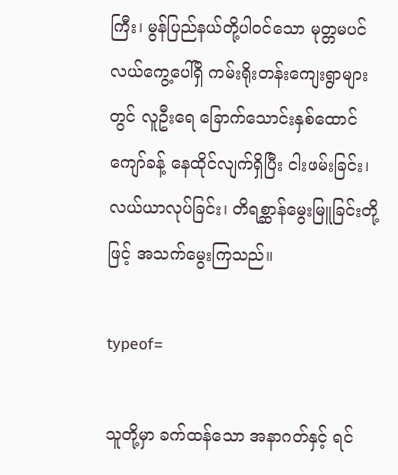ကြီး၊ မွန်ပြည်နယ်တို့ပါဝင်သော မုတ္တမပင်လယ်ကွေ့ပေါ်ရှိ ကမ်းရိုးတန်းကျေးရွာများတွင် လူဦးရေ ခြောက်သောင်းနှစ်ထောင်ကျော်ခန့် နေထိုင်လျက်ရှိပြီး ငါးဖမ်းခြင်း၊ လယ်ယာလုပ်ခြင်း၊ တိရစ္ဆာန်မွေးမြူခြင်းတို့ဖြင့် အသက်မွေးကြသည်။

typeof=

သူတို့မှာ ခက်ထန်သော အနာဂတ်နှင့် ရင်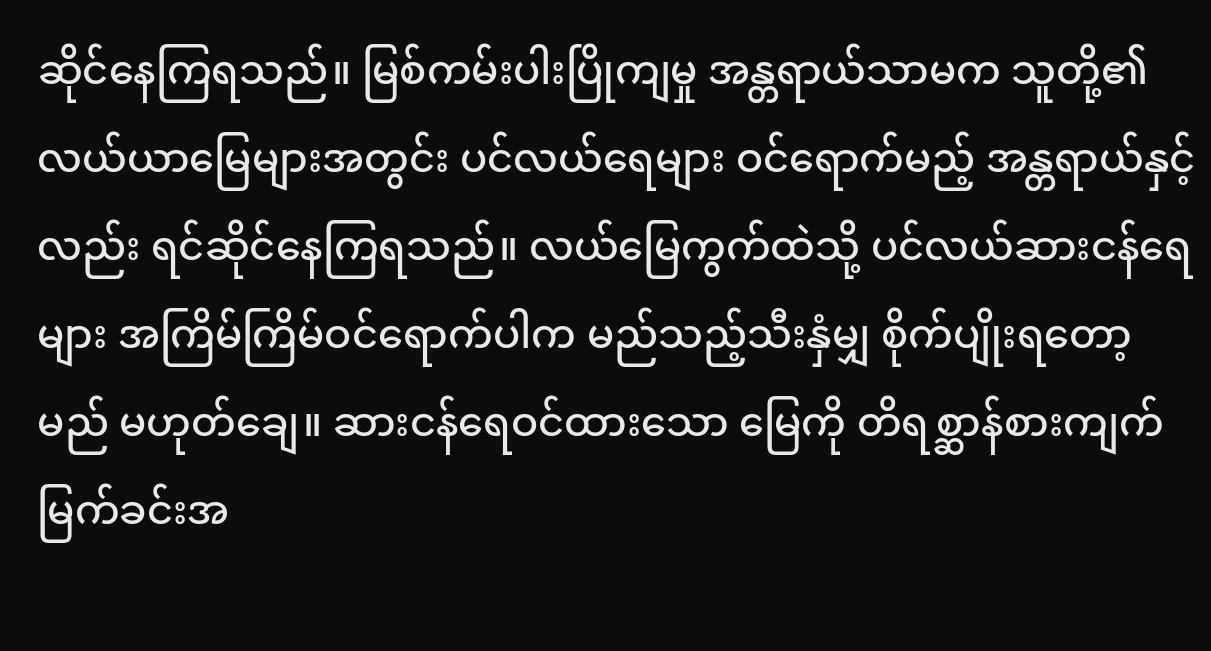ဆိုင်နေကြရသည်။ မြစ်ကမ်းပါးပြိုကျမှု အန္တရာယ်သာမက သူတို့၏ လယ်ယာမြေများအတွင်း ပင်လယ်ရေများ ဝင်ရောက်မည့် အန္တရာယ်နှင့်လည်း ရင်ဆိုင်နေကြရသည်။ လယ်မြေကွက်ထဲသို့ ပင်လယ်ဆားငန်ရေများ အကြိမ်ကြိမ်ဝင်ရောက်ပါက မည်သည့်သီးနှံမျှ စိုက်ပျိုးရတော့မည် မဟုတ်ချေ။ ဆားငန်ရေဝင်ထားသော မြေကို တိရစ္ဆာန်စားကျက်မြက်ခင်းအ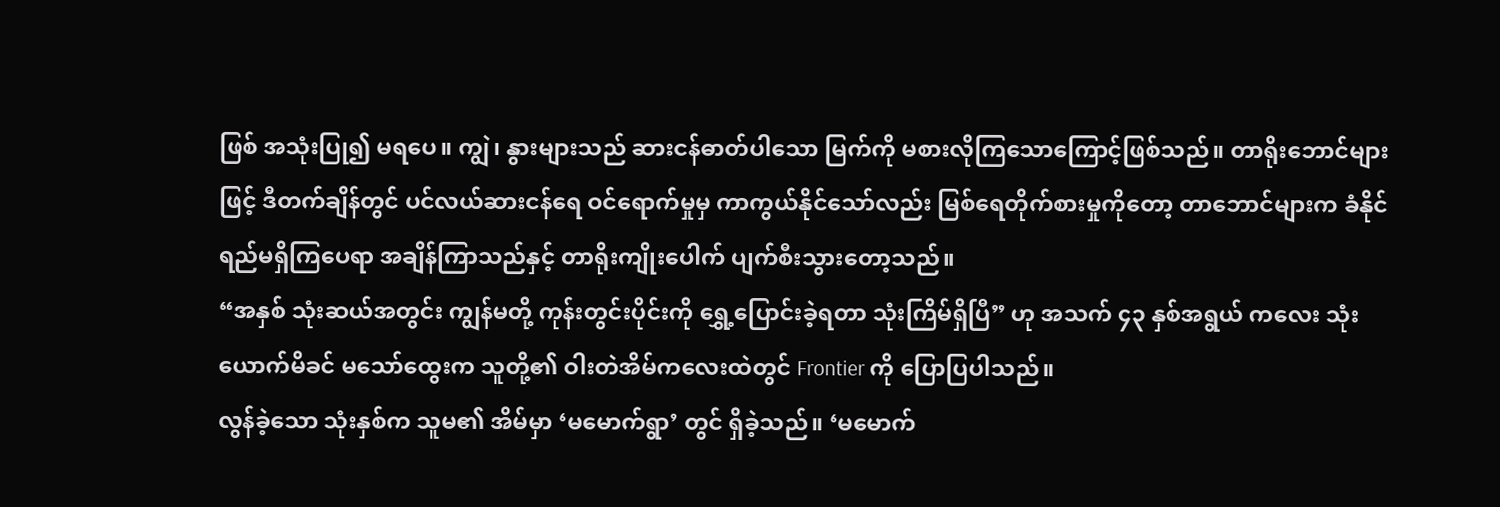ဖြစ် အသုံးပြု၍ မရပေ။ ကျွဲ၊ နွားများသည် ဆားငန်ဓာတ်ပါသော မြက်ကို မစားလိုကြသောကြောင့်ဖြစ်သည်။ တာရိုးဘောင်များဖြင့် ဒီတက်ချိန်တွင် ပင်လယ်ဆားငန်ရေ ဝင်ရောက်မှုမှ ကာကွယ်နိုင်သော်လည်း မြစ်ရေတိုက်စားမှုကိုတော့ တာဘောင်များက ခံနိုင်ရည်မရှိကြပေရာ အချိန်ကြာသည်နှင့် တာရိုးကျိုးပေါက် ပျက်စီးသွားတော့သည်။
“အနှစ် သုံးဆယ်အတွင်း ကျွန်မတို့ ကုန်းတွင်းပိုင်းကို ရွှေ့ပြောင်းခဲ့ရတာ သုံးကြိမ်ရှိပြီ” ဟု အသက် ၄၃ နှစ်အရွယ် ကလေး သုံးယောက်မိခင် မသော်ထွေးက သူတို့၏ ဝါးတဲအိမ်ကလေးထဲတွင် Frontier ကို ပြောပြပါသည်။
လွန်ခဲ့သော သုံးနှစ်က သူမ၏ အိမ်မှာ ‘မမောက်ရွာ’ တွင် ရှိခဲ့သည်။ ‘မမောက်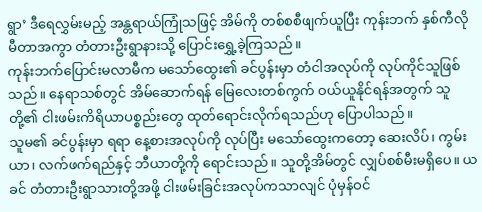ရွာ’ ဒီရေလွှမ်းမည့် အန္တရာယ်ကြုံသဖြင့် အိမ်ကို တစ်စစီဖျက်ယူပြီး ကုန်းဘက် နှစ်ကီလိုမီတာအကွာ တံတားဦးရွာနားသို့ ပြောင်းရွှေ့ခဲ့ကြသည်။
ကုန်းဘက်ပြောင်းမလာမီက မသော်ထွေး၏ ခင်ပွန်းမှာ တံငါအလုပ်ကို လုပ်ကိုင်သူဖြစ်သည်။ နေရာသစ်တွင် အိမ်ဆောက်ရန် မြေလေးတစ်ကွက် ဝယ်ယူနိုင်ရန်အတွက် သူတို့၏ ငါးဖမ်းကိရိယာပစ္စည်းတွေ ထုတ်ရောင်းလိုက်ရသည်ဟု ပြောပါသည်။
သူမ၏ ခင်ပွန်းမှာ ရရာ နေ့စားအလုပ်ကို လုပ်ပြီး မသော်ထွေးကတော့ ဆေးလိပ်၊ ကွမ်းယာ၊ လက်ဖက်ရည်နှင့် ဘီယာတို့ကို ရောင်းသည်။ သူတို့အိမ်တွင် လျှပ်စစ်မီးမရှိပေ။ ယခင် တံတားဦးရွာသားတို့အဖို့ ငါးဖမ်းခြင်းအလုပ်ကသာလျင် ပုံမှန်ဝင်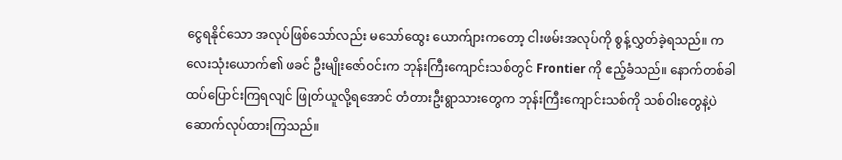ငွေရနိုင်သော အလုပ်ဖြစ်သော်လည်း မသော်ထွေး ယောက်ျားကတော့ ငါးဖမ်းအလုပ်ကို စွန့်လွှတ်ခဲ့ရသည်။ ကလေးသုံးယောက်၏ ဖခင် ဦးမျိုးဇော်ဝင်းက ဘုန်းကြီးကျောင်းသစ်တွင် Frontier ကို ဧည့်ခံသည်။ နောက်တစ်ခါ ထပ်ပြောင်းကြရလျင် ဖြုတ်ယူလို့ရအောင် တံတားဦးရွာသားတွေက ဘုန်းကြီးကျောင်းသစ်ကို သစ်ဝါးတွေနဲ့ပဲ ဆောက်လုပ်ထားကြသည်။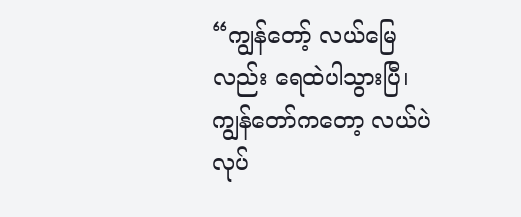“ကျွန်တော့် လယ်မြေလည်း ရေထဲပါသွားပြီ၊ ကျွန်တော်ကတော့ လယ်ပဲလုပ်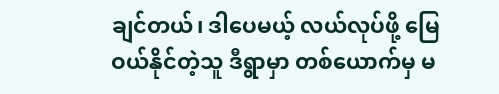ချင်တယ်၊ ဒါပေမယ့် လယ်လုပ်ဖို့ မြေဝယ်နိုင်တဲ့သူ ဒီရွာမှာ တစ်ယောက်မှ မ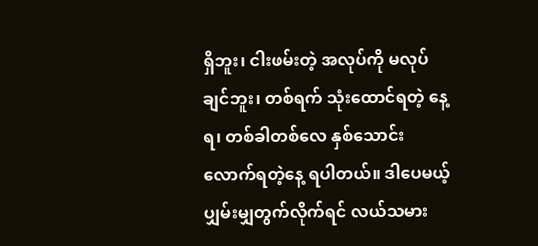ရှိဘူး၊ ငါးဖမ်းတဲ့ အလုပ်ကို မလုပ်ချင်ဘူး၊ တစ်ရက် သုံးထောင်ရတဲ့ နေ့ရ၊ တစ်ခါတစ်လေ နှစ်သောင်းလောက်ရတဲ့နေ့ ရပါတယ်။ ဒါပေမယ့် ပျှမ်းမျှတွက်လိုက်ရင် လယ်သမား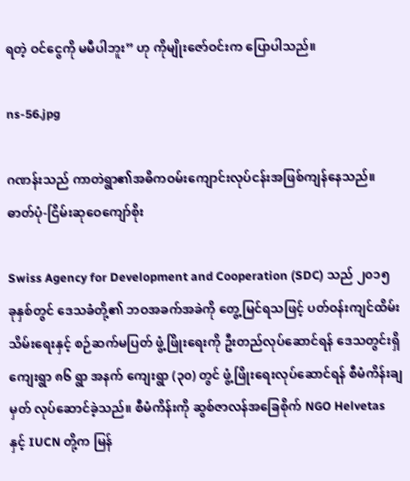ရတဲ့ ဝင်ငွေကို မမီပါဘူး” ဟု ကိုမျိုးဇော်ဝင်းက ပြောပါသည်။

ns-56.jpg

ဂဏန်းသည် ကာတဲရွာ၏အဓိကဝမ်းကျောင်းလုပ်ငန်းအဖြစ်ကျန်နေသည်။ ဓာတ်ပုံ-ငြိမ်းဆုဝေကျော်စိုး

Swiss Agency for Development and Cooperation (SDC) သည် ၂၀၁၅ ခုနှစ်တွင် ဒေသခံတို့၏ ဘဝအခက်အခဲကို တွေ့မြင်ရသဖြင့် ပတ်ဝန်းကျင်ထိမ်းသိမ်းရေးနှင့် စဉ်ဆက်မပြတ် ဖွံ့ဖြိုးရေးကို ဦးတည်လုပ်ဆောင်ရန် ဒေသတွင်းရှိကျေးရွာ ၈၆ ရွာ အနက် ကျေးရွာ (၃၀) တွင် ဖွံ့ဖြိုးရေးလုပ်ဆောင်ရန် စီမံကိန်းချမှတ် လုပ်ဆောင်ခဲ့သည်။ စီမံကိန်းကို ဆွစ်ဇာလန်အခြေစိုက် NGO Helvetas နှင့် IUCN တို့က မြန်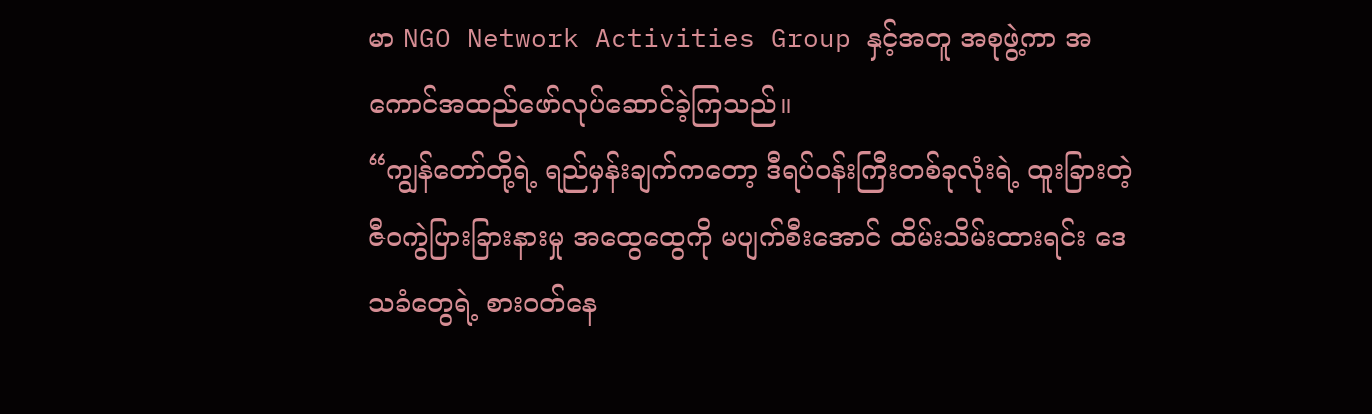မာ NGO Network Activities Group နှင့်အတူ အစုဖွဲ့ကာ အကောင်အထည်ဖော်လုပ်ဆောင်ခဲ့ကြသည်။
“ကျွန်တော်တို့ရဲ့ ရည်မှန်းချက်ကတော့ ဒီရပ်ဝန်းကြီးတစ်ခုလုံးရဲ့ ထူးခြားတဲ့ ဇီဝကွဲပြားခြားနားမှု အထွေထွေကို မပျက်စီးအောင် ထိမ်းသိမ်းထားရင်း ဒေသခံတွေရဲ့ စားဝတ်နေ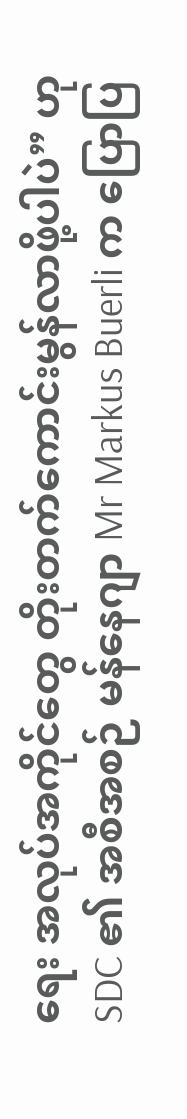ရေး အလုပ်အကိုင်တွေ တိုးတက်ကောင်းမွန်လာဖို့ပါပဲ” ဟု SDC ၏ အစီအစဉ် မန်နေဂျာ Mr Markus Buerli က ပြောပြ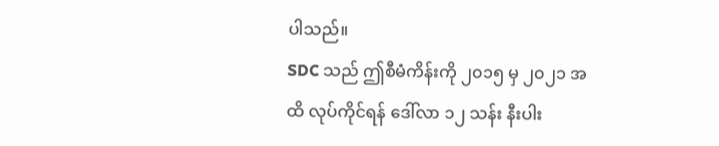ပါသည်။
SDC သည် ဤစီမံကိန်းကို ၂၀၁၅ မှ ၂၀၂၁ အထိ လုပ်ကိုင်ရန် ဒေါ်လာ ၁၂ သန်း နီးပါး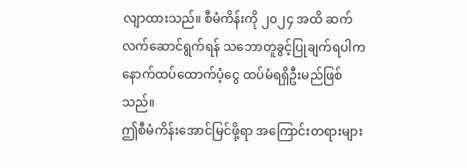လျာထားသည်။ စီမံကိန်းကို ၂၀၂၄ အထိ ဆက်လက်ဆောင်ရွက်ရန် သဘောတူခွင့်ပြုချက်ရပါက နောက်ထပ်ထောက်ပံ့ငွေ ထပ်မံရရှိဦးမည်ဖြစ်သည်။
ဤစီမံကိန်းအောင်မြင်ဖို့ရာ အကြောင်းတရားများ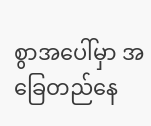စွာအပေါ်မှာ အခြေတည်နေ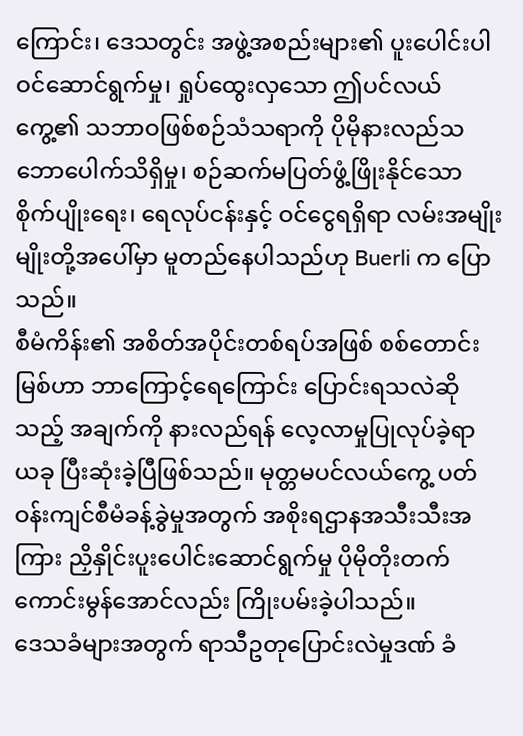ကြောင်း၊ ဒေသတွင်း အဖွဲ့အစည်းများ၏ ပူးပေါင်းပါဝင်ဆောင်ရွက်မှု၊ ရှုပ်ထွေးလှသော ဤပင်လယ်ကွေ့၏ သဘာဝဖြစ်စဉ်သံသရာကို ပိုမိုနားလည်သဘောပေါက်သိရှိမှု၊ စဉ်ဆက်မပြတ်ဖွံ့ဖြိုးနိုင်သော စိုက်ပျိုးရေး၊ ရေလုပ်ငန်းနှင့် ဝင်ငွေရရှိရာ လမ်းအမျိုးမျိုးတို့အပေါ်မှာ မူတည်နေပါသည်ဟု Buerli က ပြောသည်။
စီမံကိန်း၏ အစိတ်အပိုင်းတစ်ရပ်အဖြစ် စစ်တောင်းမြစ်ဟာ ဘာကြောင့်ရေကြောင်း ပြောင်းရသလဲဆိုသည့် အချက်ကို နားလည်ရန် လေ့လာမှုပြုလုပ်ခဲ့ရာ ယခု ပြီးဆုံးခဲ့ပြီဖြစ်သည်။ မုတ္တမပင်လယ်ကွေ့ ပတ်ဝန်းကျင်စီမံခန့်ခွဲမှုအတွက် အစိုးရဌာနအသီးသီးအကြား ညှိနှိုင်းပူးပေါင်းဆောင်ရွက်မှု ပိုမိုတိုးတက်ကောင်းမွန်အောင်လည်း ကြိုးပမ်းခဲ့ပါသည်။
ဒေသခံများအတွက် ရာသီဥတုပြောင်းလဲမှုဒဏ် ခံ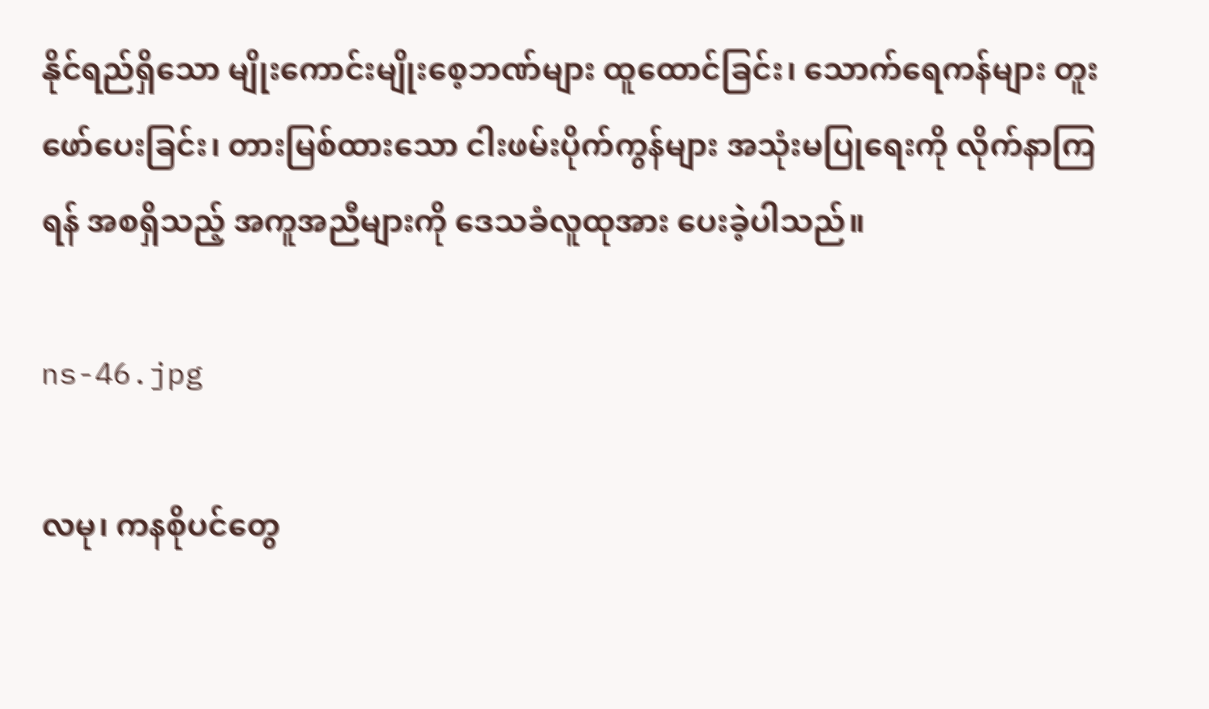နိုင်ရည်ရှိသော မျိုးကောင်းမျိုးစေ့ဘဏ်များ ထူထောင်ခြင်း၊ သောက်ရေကန်များ တူးဖော်ပေးခြင်း၊ တားမြစ်ထားသော ငါးဖမ်းပိုက်ကွန်များ အသုံးမပြုရေးကို လိုက်နာကြရန် အစရှိသည့် အကူအညီများကို ဒေသခံလူထုအား ပေးခဲ့ပါသည်။

ns-46.jpg

လမု၊ ကနစိုပင်တွေ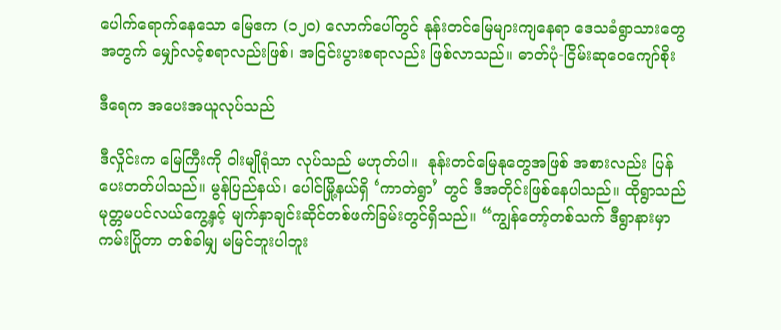ပေါက်ရောက်နေသော မြေဧက (၁၂၀) လောက်ပေါ်တွင် နုန်းတင်မြေများကျနေရာ ဒေသခံရွာသားတွေအတွက် မျှော်လင့်စရာလည်းဖြစ်၊ အငြင်းပွားစရာလည်း ဖြစ်လာသည်။ ဓာတ်ပုံ-ငြိမ်းဆုဝေကျော်စိုး

ဒီရေက အပေးအယူလုပ်သည်

ဒီလှိုင်းက မြေကြီးကို ဝါးမျိုရုံသာ လုပ်သည် မဟုတ်ပါ။  နုန်းတင်မြေနုတွေအဖြစ် အစားလည်း ပြန်ပေးတတ်ပါသည်။ မွန်ပြည်နယ်၊ ပေါင်မြို့နယ်ရှိ ‘ကာတဲရွာ’ တွင် ဒီအတိုင်းဖြစ်နေပါသည်။ ထိုရွာသည် မုတ္တမပင်လယ်ကွေ့နှင့် မျက်နှာချင်းဆိုင်တစ်ဖက်ခြမ်းတွင်ရှိသည်။ “ကျွန်တော့်တစ်သက် ဒီရွာနားမှာ ကမ်းပြိုတာ တစ်ခါမျှ မမြင်ဘူးပါဘူး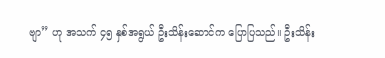ဗျာ” ဟု အသက် ၄၅ နှစ်အရွယ် ဦးသိန်းဆောင်က ပြောပြသည်။ ဦးသိန်း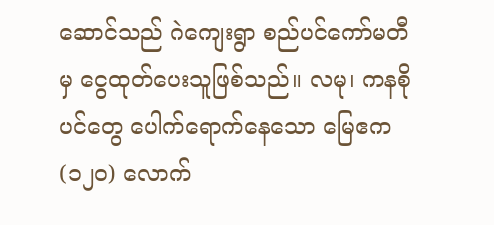ဆောင်သည် ဂဲကျေးရွာ စည်ပင်ကော်မတီမှ ငွေထုတ်ပေးသူဖြစ်သည်။ လမု၊ ကနစိုပင်တွေ ပေါက်ရောက်နေသော မြေဧက (၁၂၀) လောက်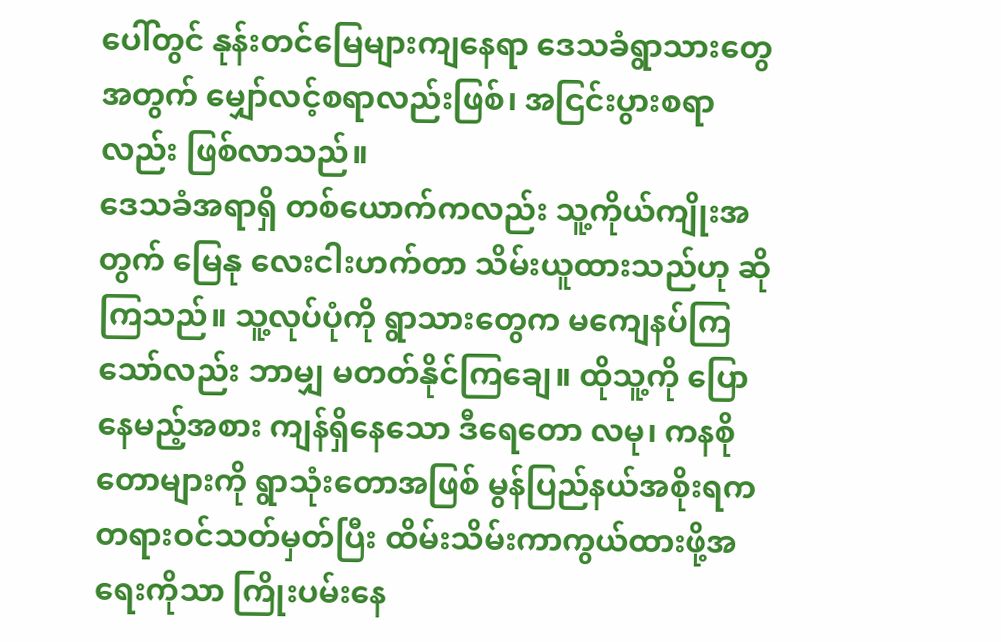ပေါ်တွင် နုန်းတင်မြေများကျနေရာ ဒေသခံရွာသားတွေအတွက် မျှော်လင့်စရာလည်းဖြစ်၊ အငြင်းပွားစရာလည်း ဖြစ်လာသည်။
ဒေသခံအရာရှိ တစ်ယောက်ကလည်း သူ့ကိုယ်ကျိုးအတွက် မြေနု လေးငါးဟက်တာ သိမ်းယူထားသည်ဟု ဆိုကြသည်။ သူ့လုပ်ပုံကို ရွာသားတွေက မကျေနပ်ကြသော်လည်း ဘာမျှ မတတ်နိုင်ကြချေ။ ထိုသူ့ကို ပြောနေမည့်အစား ကျန်ရှိနေသော ဒီရေတော လမု၊ ကနစိုတောများကို ရွာသုံးတောအဖြစ် မွန်ပြည်နယ်အစိုးရက တရားဝင်သတ်မှတ်ပြီး ထိမ်းသိမ်းကာကွယ်ထားဖို့အရေးကိုသာ ကြိုးပမ်းနေ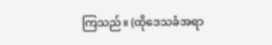ကြသည်။ (ထိုဒေသခံအရာ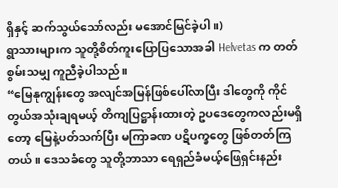ရှိနှင့် ဆက်သွယ်သော်လည်း မအောင်မြင်ခဲ့ပါ။)
ရွာသားများက သူတို့စိတ်ကူးပြောပြသောအခါ Helvetas က တတ်စွမ်းသမျှ ကူညီခဲ့ပါသည်။
“မြေနုကျွန်းတွေ အလျင်အမြန်ဖြစ်ပေါ်လာပြီး ဒါတွေကို ကိုင်တွယ်အသုံးချရမယ့် တိကျပြဋ္ဌာန်းထားတဲ့ ဥပဒေတွေကလည်းမရှိတော့ မြေနဲ့ပတ်သက်ပြီး မကြာခဏ ပဋိပက္ခတွေ ဖြစ်တတ်ကြတယ်။ ဒေသခံတွေ သူတို့ဘာသာ ရေရှည်ခံမယ့်ဖြေရှင်းနည်း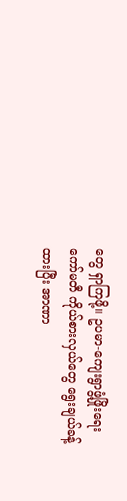တွေ ရှာကြဖို့။ ဥပမာ-ကျေးရွာဖွံ့ဖြိုးရေးကော်မတီ ကိုယ်စားလှယ်တွေ ရွေးချယ်ခန့်ထားပြီး အာဏာ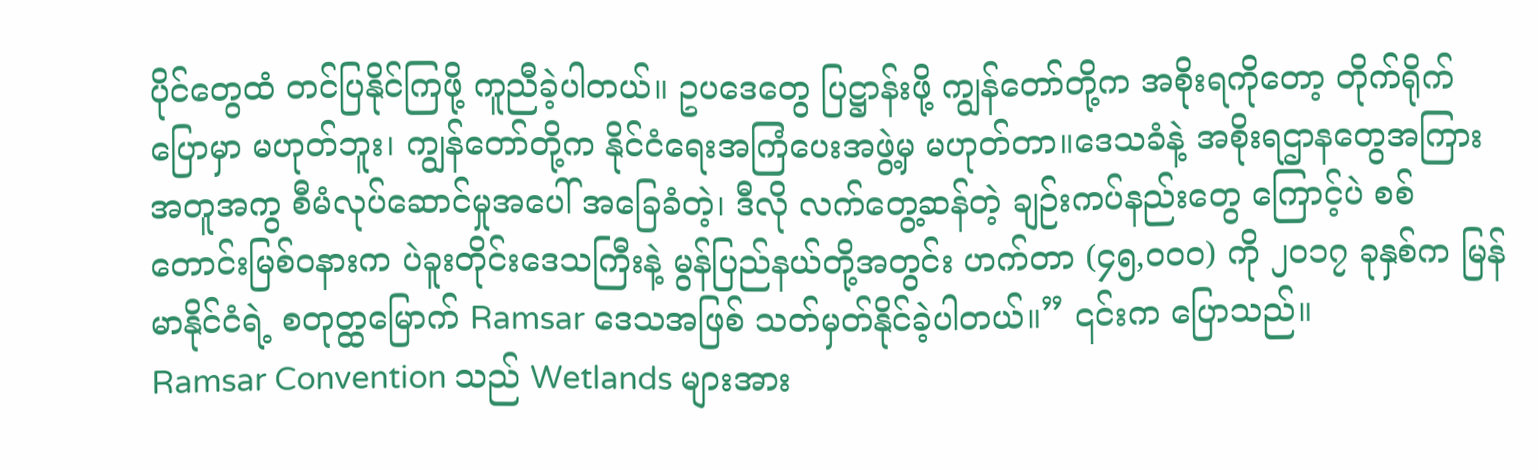ပိုင်တွေထံ တင်ပြနိုင်ကြဖို့ ကူညီခဲ့ပါတယ်။ ဥပဒေတွေ ပြဋ္ဌာန်းဖို့ ကျွန်တော်တို့က အစိုးရကိုတော့ တိုက်ရိုက်ပြောမှာ မဟုတ်ဘူး၊ ကျွန်တော်တို့က နိုင်ငံရေးအကြံပေးအဖွဲ့မှ မဟုတ်တာ။ဒေသခံနဲ့ အစိုးရဌာနတွေအကြား အတူအကွ စီမံလုပ်ဆောင်မှုအပေါ် အခြေခံတဲ့၊ ဒီလို လက်တွေ့ဆန်တဲ့ ချဉ်းကပ်နည်းတွေ ကြောင့်ပဲ စစ်တောင်းမြစ်ဝနားက ပဲခူးတိုင်းဒေသကြီးနဲ့ မွန်ပြည်နယ်တို့အတွင်း ဟက်တာ (၄၅,၀၀၀) ကို ၂၀၁၇ ခုနှစ်က မြန်မာနိုင်ငံရဲ့ စတုတ္ထမြောက် Ramsar ဒေသအဖြစ် သတ်မှတ်နိုင်ခဲ့ပါတယ်။” ၎င်းက ပြောသည်။
Ramsar Convention သည် Wetlands များအား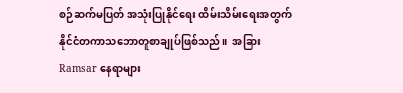စဉ်ဆက်မပြတ် အသုံးပြုနိုင်ရေး ထိမ်းသိမ်းရေးအတွက် နိုင်ငံတကာသဘောတူစာချုပ်ဖြစ်သည်။  အခြား Ramsar နေရာများ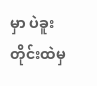မှာ ပဲခူးတိုင်းထဲမှ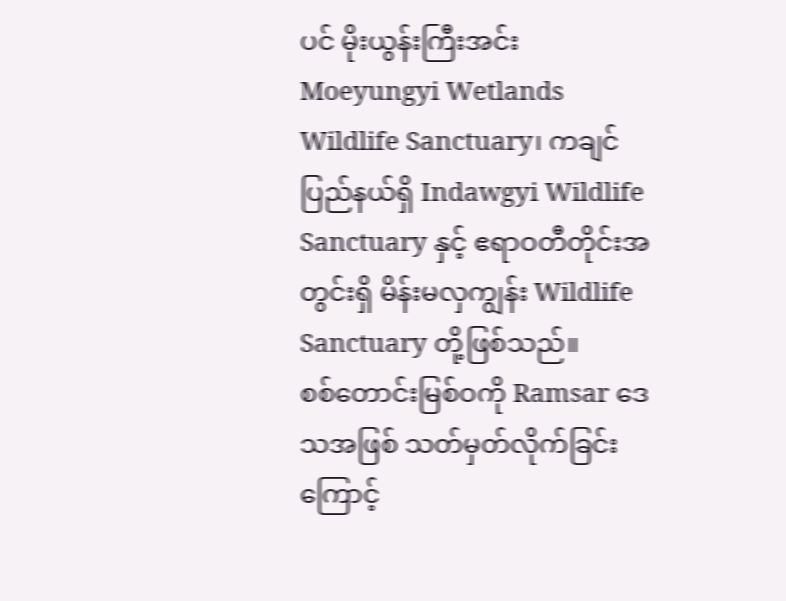ပင် မိုးယွန်းကြီးအင်း Moeyungyi Wetlands Wildlife Sanctuary၊ ကချင်ပြည်နယ်ရှိ Indawgyi Wildlife Sanctuary နှင့် ဧရာဝတီတိုင်းအတွင်းရှိ မိန်းမလှကျွန်း Wildlife Sanctuary တို့ဖြစ်သည်။
စစ်တောင်းမြစ်ဝကို Ramsar ဒေသအဖြစ် သတ်မှတ်လိုက်ခြင်းကြောင့်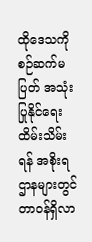ထိုဒေသကို စဉ်ဆက်မပြတ် အသုံးပြုနိုင်ရေး ထိမ်းသိမ်းရန် အစိုးရဌာနများတွင် တာဝန်ရှိလာ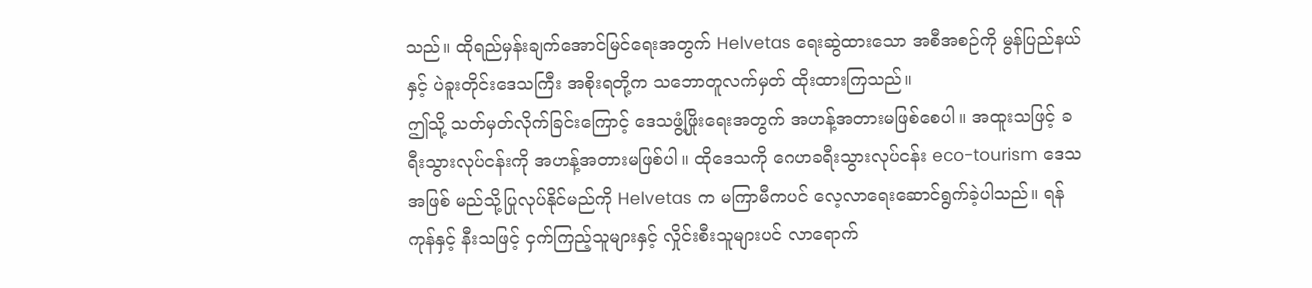သည်။ ထိုရည်မှန်းချက်အောင်မြင်ရေးအတွက် Helvetas ရေးဆွဲထားသော အစီအစဉ်ကို မွန်ပြည်နယ်နှင့် ပဲခူးတိုင်းဒေသကြီး အစိုးရတို့က သဘောတူလက်မှတ် ထိုးထားကြသည်။
ဤသို့ သတ်မှတ်လိုက်ခြင်းကြောင့် ဒေသဖွံ့ဖြိုးရေးအတွက် အဟန့်အတားမဖြစ်စေပါ။ အထူးသဖြင့် ခရီးသွားလုပ်ငန်းကို အဟန့်အတားမဖြစ်ပါ။ ထိုဒေသကို ဂေဟခရီးသွားလုပ်ငန်း eco-tourism ဒေသအဖြစ် မည်သို့ပြုလုပ်နိုင်မည်ကို Helvetas က မကြာမီကပင် လေ့လာရေးဆောင်ရွက်ခဲ့ပါသည်။ ရန်ကုန်နှင့် နီးသဖြင့် ငှက်ကြည့်သူများနှင့် လှိုင်းစီးသူများပင် လာရောက်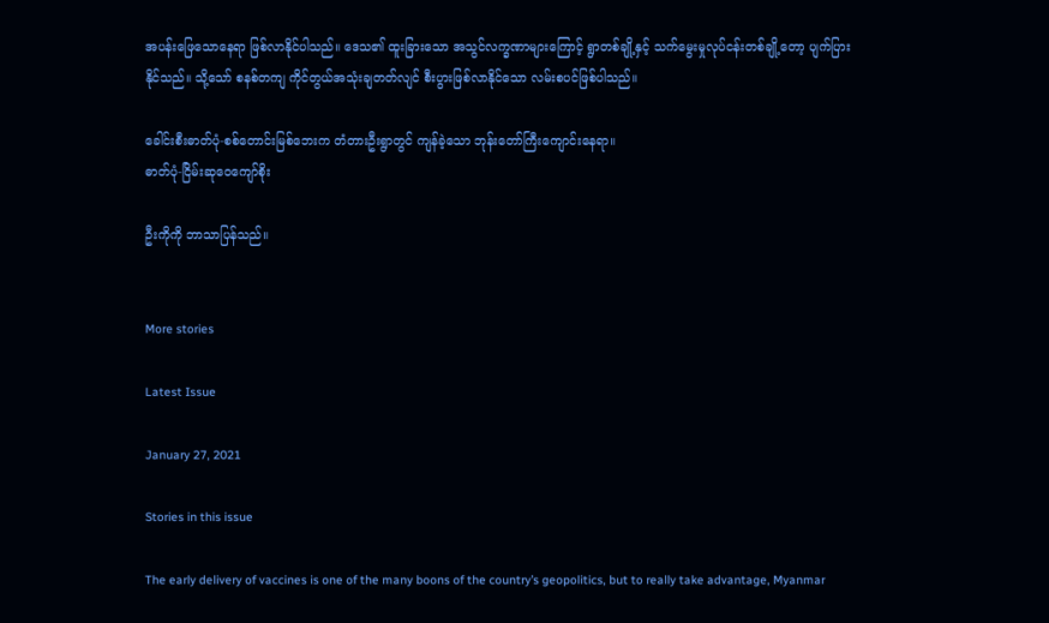အပန်းဖြေသောနေရာ ဖြစ်လာနိုင်ပါသည်။ ဒေသ၏ ထူးခြားသော အသွင်လက္ခဏာများကြောင့် ရွာတစ်ချို့နှင့် သက်မွေးမှုလုပ်ငန်းတစ်ချို့တော့ ပျက်ပြားနိုင်သည်။ သို့သော် စနစ်တကျ ကိုင်တွယ်အသုံးချတတ်လျင် စီးပွားဖြစ်လာနိုင်သော လမ်းစပင်ဖြစ်ပါသည်။

ခေါင်းစီးဓာတ်ပုံ-စစ်တောင်းမြစ်ဘေးက တံတားဦးရွာတွင် ကျန်ခဲ့သော ဘုန်းတော်ကြီးကျောင်းနေရာ။
ဓာတ်ပုံ-ငြိမ်းဆုဝေကျော်စိုး

ဦးကိုကို ဘာသာပြန်သည်။


More stories

Latest Issue

January 27, 2021

Stories in this issue

The early delivery of vaccines is one of the many boons of the country’s geopolitics, but to really take advantage, Myanmar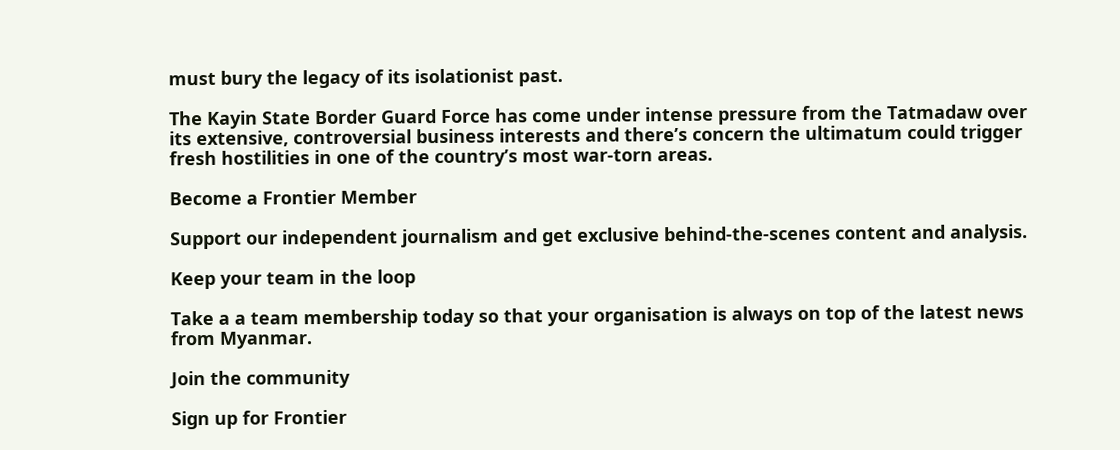must bury the legacy of its isolationist past.

The Kayin State Border Guard Force has come under intense pressure from the Tatmadaw over its extensive, controversial business interests and there’s concern the ultimatum could trigger fresh hostilities in one of the country’s most war-torn areas.

Become a Frontier Member

Support our independent journalism and get exclusive behind-the-scenes content and analysis.

Keep your team in the loop

Take a a team membership today so that your organisation is always on top of the latest news from Myanmar.

Join the community

Sign up for Frontier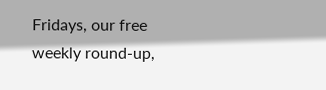Fridays, our free weekly round-up,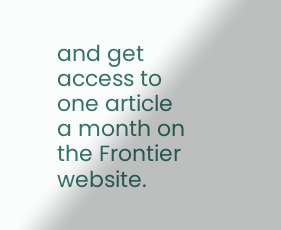and get access to one article a month on the Frontier website.